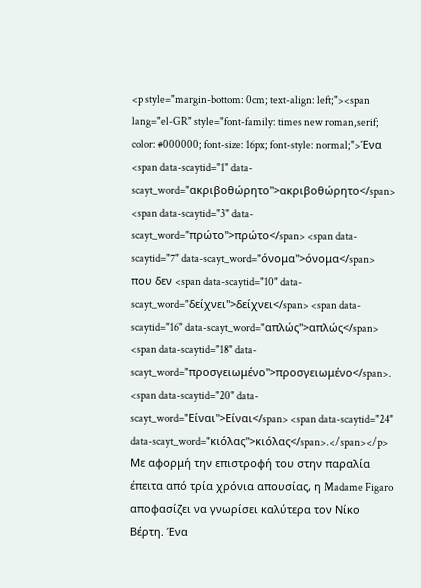<p style="margin-bottom: 0cm; text-align: left;"><span lang="el-GR" style="font-family: times new roman,serif; color: #000000; font-size: 16px; font-style: normal;">Ένα <span data-scaytid="1" data-scayt_word="ακριβοθώρητο">ακριβοθώρητο</span> <span data-scaytid="3" data-scayt_word="πρώτο">πρώτο</span> <span data-scaytid="7" data-scayt_word="όνομα">όνομα</span> που δεν <span data-scaytid="10" data-scayt_word="δείχνει">δείχνει</span> <span data-scaytid="16" data-scayt_word="απλώς">απλώς</span> <span data-scaytid="18" data-scayt_word="προσγειωμένο">προσγειωμένο</span>. <span data-scaytid="20" data-scayt_word="Είναι">Είναι</span> <span data-scaytid="24" data-scayt_word="κιόλας">κιόλας</span>.</span></p>
Με αφορμή την επιστροφή του στην παραλία έπειτα από τρία χρόνια απουσίας, η Madame Figaro αποφασίζει να γνωρίσει καλύτερα τον Νίκο Βέρτη. Ένα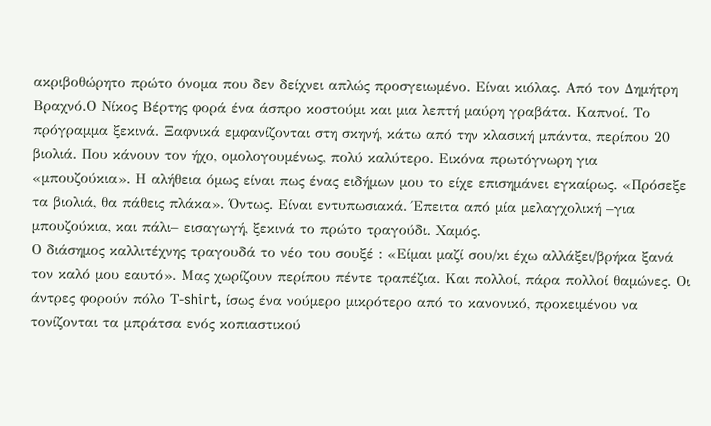ακριβοθώρητο πρώτο όνομα που δεν δείχνει απλώς προσγειωμένο. Είναι κιόλας. Από τον Δημήτρη Βραχνό.Ο Νίκος Βέρτης φορά ένα άσπρο κοστούμι και μια λεπτή μαύρη γραβάτα. Καπνοί. Το πρόγραμμα ξεκινά. Ξαφνικά εμφανίζονται στη σκηνή, κάτω από την κλασική μπάντα, περίπου 20 βιολιά. Που κάνουν τον ήχο, ομολογουμένως, πολύ καλύτερο. Εικόνα πρωτόγνωρη για «μπουζούκια». Η αλήθεια όμως είναι πως ένας ειδήμων μου το είχε επισημάνει εγκαίρως. «Πρόσεξε τα βιολιά, θα πάθεις πλάκα». Όντως. Είναι εντυπωσιακά. Έπειτα από μία μελαγχολική –για μπουζούκια, και πάλι– εισαγωγή, ξεκινά το πρώτο τραγούδι. Χαμός.
Ο διάσημος καλλιτέχνης τραγουδά το νέο του σουξέ : «Είμαι μαζί σου/κι έχω αλλάξει/βρήκα ξανά τον καλό μου εαυτό». Μας χωρίζουν περίπου πέντε τραπέζια. Και πολλοί, πάρα πολλοί θαμώνες. Οι άντρες φορούν πόλο Τ-shirt, ίσως ένα νούμερο μικρότερο από το κανονικό, προκειμένου να τονίζονται τα μπράτσα ενός κοπιαστικού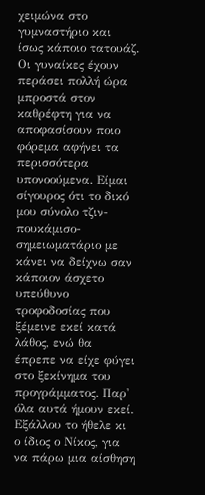χειμώνα στο γυμναστήριο και ίσως κάποιο τατουάζ. Οι γυναίκες έχουν περάσει πολλή ώρα μπροστά στον καθρέφτη για να αποφασίσουν ποιο φόρεμα αφήνει τα περισσότερα υπονοούμενα. Είμαι σίγουρος ότι το δικό μου σύνολο τζιν-πουκάμισο-σημειωματάριο με κάνει να δείχνω σαν κάποιον άσχετο υπεύθυνο τροφοδοσίας που ξέμεινε εκεί κατά λάθος, ενώ θα έπρεπε να είχε φύγει στο ξεκίνημα του προγράμματος. Παρ' όλα αυτά ήμουν εκεί. Εξάλλου το ήθελε κι ο ίδιος ο Νίκος, για να πάρω μια αίσθηση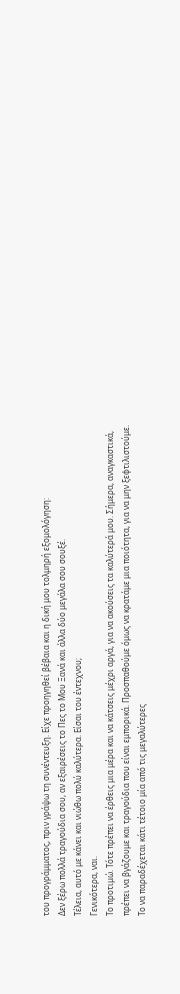του προγράμματος, πριν γράψω τη συνέντευξη. Είχε προηγηθεί βέβαια και η δική μου τολμηρή εξομολόγηση:
Δεν ξέρω πολλά τραγούδια σου, αν εξαιρέσεις το Πες το Μου Ξανά και άλλα δύο μεγάλα σου σουξέ.
Τέλεια, αυτό με κάνει και νιώθω πολύ καλύτερα. Είσαι του έντεχνου;
Γενικότερα, ναι.
Το προτιμώ. Τότε πρέπει να έρθεις μια μέρα και να κάτσεις μέχρι αργά, για να ακούσεις τα καλύτερά μου. Σήμερα, αναγκαστικά, πρέπει να βγάζουμε και τραγούδια που είναι εμπορικά. Προσπαθούμε όμως να κρατάμε μια ποιότητα, για να μην ξεφτιλιστούμε.
Το να παραδέχεται κάτι τέτοιο μία από τις μεγαλύτερες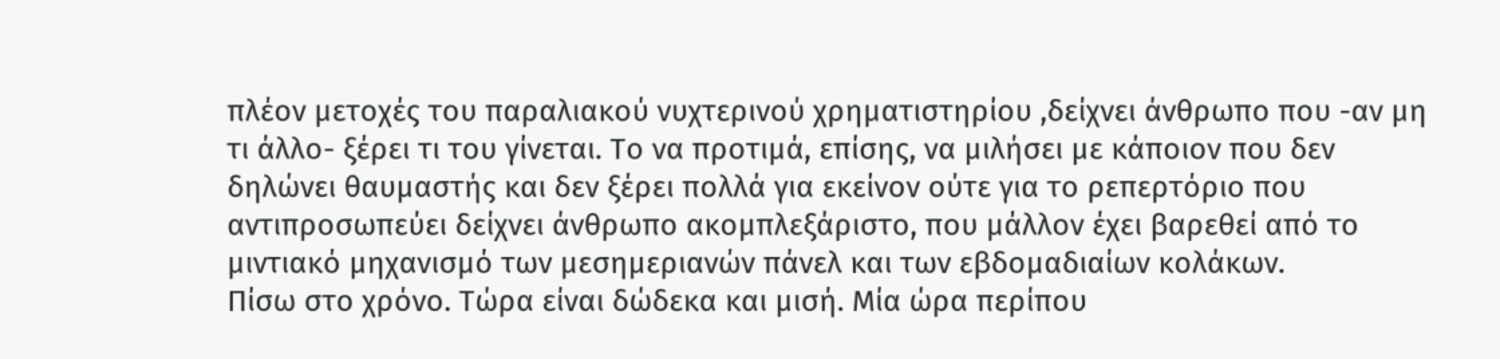πλέον μετοχές του παραλιακού νυχτερινού χρηματιστηρίου ,δείχνει άνθρωπο που -αν μη τι άλλο- ξέρει τι του γίνεται. Το να προτιμά, επίσης, να μιλήσει με κάποιον που δεν δηλώνει θαυμαστής και δεν ξέρει πολλά για εκείνον ούτε για το ρεπερτόριο που αντιπροσωπεύει δείχνει άνθρωπο ακομπλεξάριστο, που μάλλον έχει βαρεθεί από το μιντιακό μηχανισμό των μεσημεριανών πάνελ και των εβδομαδιαίων κολάκων.
Πίσω στο χρόνο. Τώρα είναι δώδεκα και μισή. Μία ώρα περίπου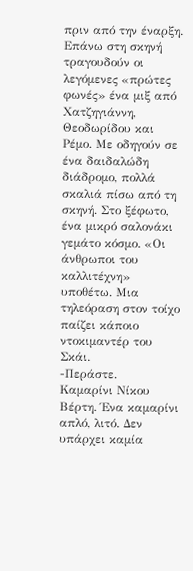πριν από την έναρξη. Επάνω στη σκηνή τραγουδούν οι λεγόμενες «πρώτες φωνές» ένα μιξ από Χατζηγιάννη, Θεοδωρίδου και Ρέμο. Με οδηγούν σε ένα δαιδαλώδη διάδρομο, πολλά σκαλιά πίσω από τη σκηνή. Στο ξέφωτο, ένα μικρό σαλονάκι γεμάτο κόσμο. «Οι άνθρωποι του καλλιτέχνη» υποθέτω. Μια τηλεόραση στον τοίχο παίζει κάποιο ντοκιμαντέρ του Σκάι.
-Περάστε.
Καμαρίνι Νίκου Βέρτη. Ένα καμαρίνι απλό, λιτό. Δεν υπάρχει καμία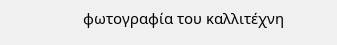φωτογραφία του καλλιτέχνη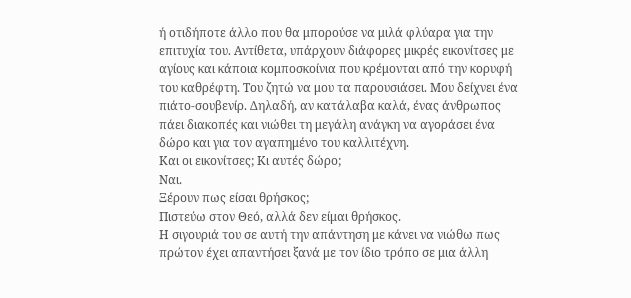ή οτιδήποτε άλλο που θα μπορούσε να μιλά φλύαρα για την επιτυχία του. Αντίθετα, υπάρχουν διάφορες μικρές εικονίτσες με αγίους και κάποια κομποσκοίνια που κρέμονται από την κορυφή του καθρέφτη. Του ζητώ να μου τα παρουσιάσει. Μου δείχνει ένα πιάτο-σουβενίρ. Δηλαδή, αν κατάλαβα καλά, ένας άνθρωπος πάει διακοπές και νιώθει τη μεγάλη ανάγκη να αγοράσει ένα δώρο και για τον αγαπημένο του καλλιτέχνη.
Και οι εικονίτσες; Κι αυτές δώρο;
Ναι.
Ξέρουν πως είσαι θρήσκος;
Πιστεύω στον Θεό, αλλά δεν είμαι θρήσκος.
Η σιγουριά του σε αυτή την απάντηση με κάνει να νιώθω πως πρώτον έχει απαντήσει ξανά με τον ίδιο τρόπο σε μια άλλη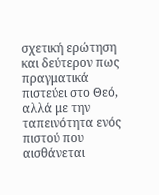σχετική ερώτηση και δεύτερον πως πραγματικά πιστεύει στο Θεό, αλλά με την ταπεινότητα ενός πιστού που αισθάνεται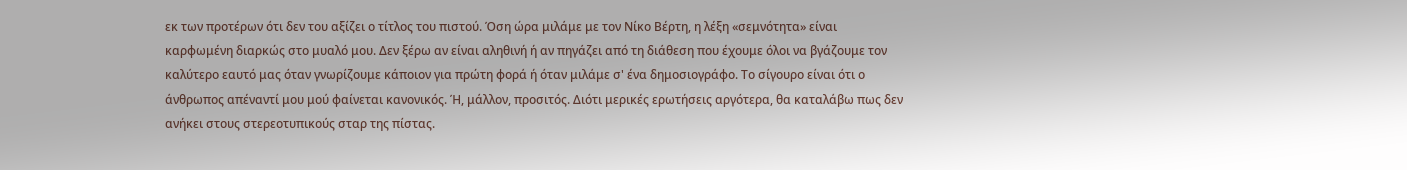εκ των προτέρων ότι δεν του αξίζει ο τίτλος του πιστού. Όση ώρα μιλάμε με τον Νίκο Βέρτη, η λέξη «σεμνότητα» είναι καρφωμένη διαρκώς στο μυαλό μου. Δεν ξέρω αν είναι αληθινή ή αν πηγάζει από τη διάθεση που έχουμε όλοι να βγάζουμε τον καλύτερο εαυτό μας όταν γνωρίζουμε κάποιον για πρώτη φορά ή όταν μιλάμε σ' ένα δημοσιογράφο. Το σίγουρο είναι ότι ο άνθρωπος απέναντί μου μού φαίνεται κανονικός. Ή, μάλλον, προσιτός. Διότι μερικές ερωτήσεις αργότερα, θα καταλάβω πως δεν ανήκει στους στερεοτυπικούς σταρ της πίστας.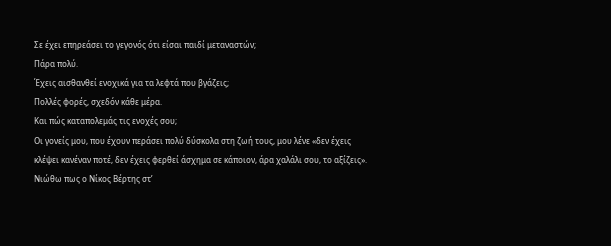Σε έχει επηρεάσει το γεγονός ότι είσαι παιδί μεταναστών;
Πάρα πολύ.
Έχεις αισθανθεί ενοχικά για τα λεφτά που βγάζεις;
Πολλές φορές, σχεδόν κάθε μέρα.
Και πώς καταπολεμάς τις ενοχές σου;
Οι γονείς μου, που έχουν περάσει πολύ δύσκολα στη ζωή τους, μου λένε «δεν έχεις κλέψει κανέναν ποτέ, δεν έχεις φερθεί άσχημα σε κάποιον, άρα χαλάλι σου, το αξίζεις».
Νιώθω πως ο Νίκος Βέρτης στ’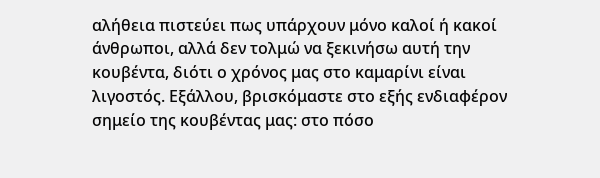αλήθεια πιστεύει πως υπάρχουν μόνο καλοί ή κακοί άνθρωποι, αλλά δεν τολμώ να ξεκινήσω αυτή την κουβέντα, διότι ο χρόνος μας στο καμαρίνι είναι λιγοστός. Εξάλλου, βρισκόμαστε στο εξής ενδιαφέρον σημείο της κουβέντας μας: στο πόσο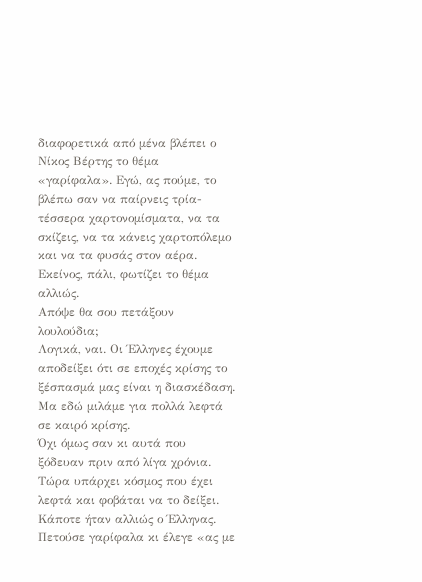διαφορετικά από μένα βλέπει ο Νίκος Βέρτης το θέμα «γαρίφαλα». Εγώ, ας πούμε, το βλέπω σαν να παίρνεις τρία-τέσσερα χαρτονομίσματα, να τα σκίζεις, να τα κάνεις χαρτοπόλεμο και να τα φυσάς στον αέρα. Εκείνος, πάλι, φωτίζει το θέμα αλλιώς.
Απόψε θα σου πετάξουν λουλούδια;
Λογικά, ναι. Οι Έλληνες έχουμε αποδείξει ότι σε εποχές κρίσης το ξέσπασμά μας είναι η διασκέδαση.
Μα εδώ μιλάμε για πολλά λεφτά σε καιρό κρίσης.
Όχι όμως σαν κι αυτά που ξόδευαν πριν από λίγα χρόνια. Τώρα υπάρχει κόσμος που έχει λεφτά και φοβάται να το δείξει. Κάποτε ήταν αλλιώς ο Έλληνας. Πετούσε γαρίφαλα κι έλεγε «ας με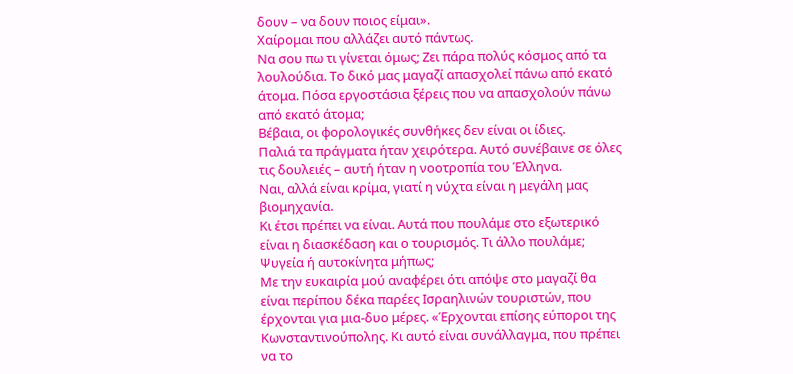δουν – να δουν ποιος είμαι».
Χαίρομαι που αλλάζει αυτό πάντως.
Να σου πω τι γίνεται όμως; Ζει πάρα πολύς κόσμος από τα λουλούδια. Το δικό μας μαγαζί απασχολεί πάνω από εκατό άτομα. Πόσα εργοστάσια ξέρεις που να απασχολούν πάνω από εκατό άτομα;
Βέβαια, οι φορολογικές συνθήκες δεν είναι οι ίδιες.
Παλιά τα πράγματα ήταν χειρότερα. Αυτό συνέβαινε σε όλες τις δουλειές – αυτή ήταν η νοοτροπία του Έλληνα.
Ναι, αλλά είναι κρίμα, γιατί η νύχτα είναι η μεγάλη μας βιομηχανία.
Κι έτσι πρέπει να είναι. Αυτά που πουλάμε στο εξωτερικό είναι η διασκέδαση και ο τουρισμός. Τι άλλο πουλάμε; Ψυγεία ή αυτοκίνητα μήπως;
Με την ευκαιρία μού αναφέρει ότι απόψε στο μαγαζί θα είναι περίπου δέκα παρέες Ισραηλινών τουριστών, που έρχονται για μια-δυο μέρες. «Έρχονται επίσης εύποροι της Κωνσταντινούπολης. Κι αυτό είναι συνάλλαγμα, που πρέπει να το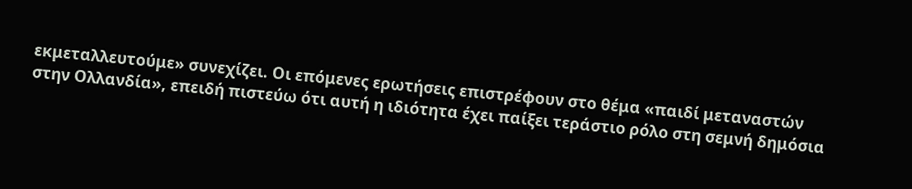εκμεταλλευτούμε» συνεχίζει. Οι επόμενες ερωτήσεις επιστρέφουν στο θέμα «παιδί μεταναστών στην Ολλανδία», επειδή πιστεύω ότι αυτή η ιδιότητα έχει παίξει τεράστιο ρόλο στη σεμνή δημόσια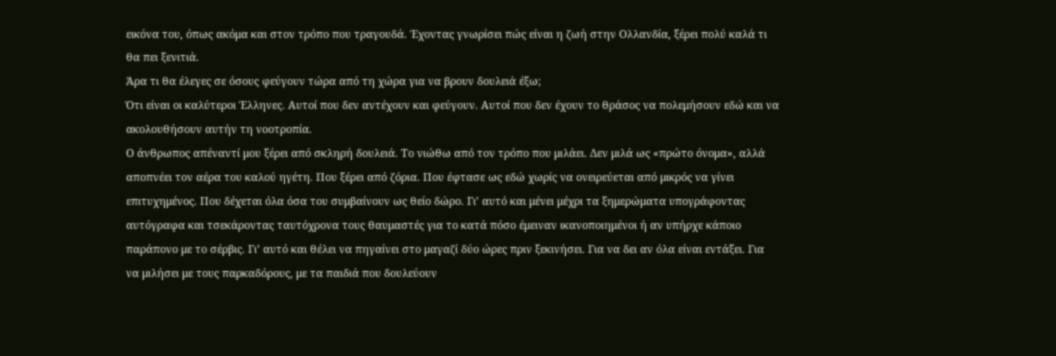εικόνα του, όπως ακόμα και στον τρόπο που τραγουδά. Έχοντας γνωρίσει πώς είναι η ζωή στην Ολλανδία, ξέρει πολύ καλά τι θα πει ξενιτιά.
Άρα τι θα έλεγες σε όσους φεύγουν τώρα από τη χώρα για να βρουν δουλειά έξω;
Ότι είναι οι καλύτεροι Έλληνες. Αυτοί που δεν αντέχουν και φεύγουν. Αυτοί που δεν έχουν το θράσος να πολεμήσουν εδώ και να ακολουθήσουν αυτήν τη νοοτροπία.
Ο άνθρωπος απέναντί μου ξέρει από σκληρή δουλειά. Το νιώθω από τον τρόπο που μιλάει. Δεν μιλά ως «πρώτο όνομα», αλλά αποπνέει τον αέρα του καλού ηγέτη. Που ξέρει από ζόρια. Που έφτασε ως εδώ χωρίς να ονειρεύεται από μικρός να γίνει επιτυχημένος. Που δέχεται όλα όσα του συμβαίνουν ως θείο δώρο. Γι’ αυτό και μένει μέχρι τα ξημερώματα υπογράφοντας αυτόγραφα και τσεκάροντας ταυτόχρονα τους θαυμαστές για το κατά πόσο έμειναν ικανοποιημένοι ή αν υπήρχε κάποιο παράπονο με το σέρβις. Γι’ αυτό και θέλει να πηγαίνει στο μαγαζί δύο ώρες πριν ξεκινήσει. Για να δει αν όλα είναι εντάξει. Για να μιλήσει με τους παρκαδόρους, με τα παιδιά που δουλεύουν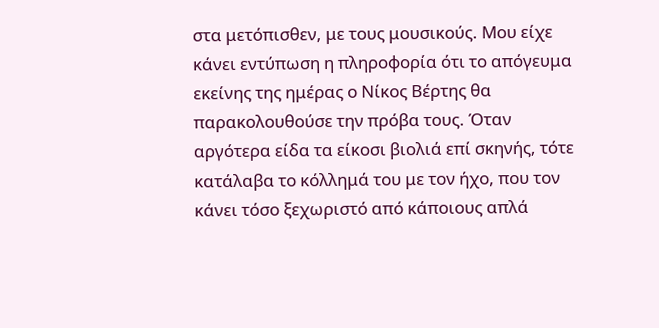στα μετόπισθεν, με τους μουσικούς. Μου είχε κάνει εντύπωση η πληροφορία ότι το απόγευμα εκείνης της ημέρας ο Νίκος Βέρτης θα παρακολουθούσε την πρόβα τους. Όταν αργότερα είδα τα είκοσι βιολιά επί σκηνής, τότε κατάλαβα το κόλλημά του με τον ήχο, που τον κάνει τόσο ξεχωριστό από κάποιους απλά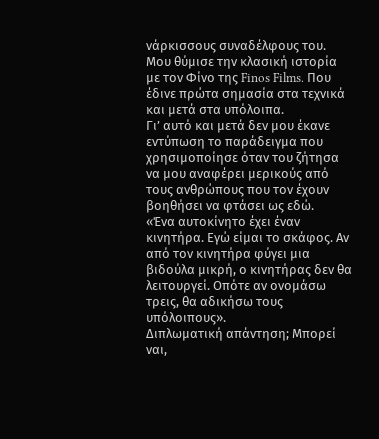νάρκισσους συναδέλφους του. Μου θύμισε την κλασική ιστορία με τον Φίνο της Finos Films. Που έδινε πρώτα σημασία στα τεχνικά και μετά στα υπόλοιπα.
Γι’ αυτό και μετά δεν μου έκανε εντύπωση το παράδειγμα που χρησιμοποίησε όταν του ζήτησα να μου αναφέρει μερικούς από τους ανθρώπους που τον έχουν βοηθήσει να φτάσει ως εδώ.
«Ένα αυτοκίνητο έχει έναν κινητήρα. Εγώ είμαι το σκάφος. Αν από τον κινητήρα φύγει μια βιδούλα μικρή, ο κινητήρας δεν θα λειτουργεί. Οπότε αν ονομάσω τρεις, θα αδικήσω τους υπόλοιπους».
Διπλωματική απάντηση; Μπορεί ναι,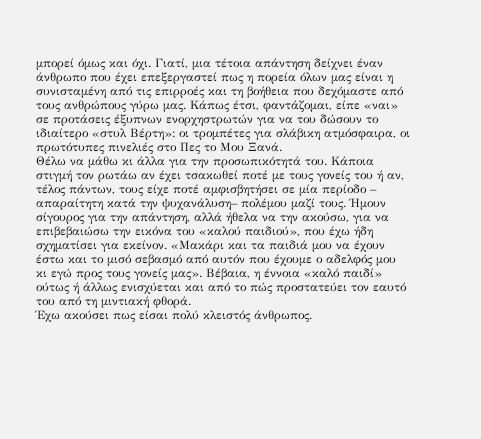μπορεί όμως και όχι. Γιατί, μια τέτοια απάντηση δείχνει έναν άνθρωπο που έχει επεξεργαστεί πως η πορεία όλων μας είναι η συνισταμένη από τις επιρροές και τη βοήθεια που δεχόμαστε από τους ανθρώπους γύρω μας. Κάπως έτσι, φαντάζομαι, είπε «ναι» σε προτάσεις έξυπνων ενορχηστρωτών για να του δώσουν το ιδιαίτερο «στυλ Βέρτη»: οι τρομπέτες για σλάβικη ατμόσφαιρα, οι πρωτότυπες πινελιές στο Πες το Μου Ξανά.
Θέλω να μάθω κι άλλα για την προσωπικότητά του. Κάποια στιγμή τον ρωτάω αν έχει τσακωθεί ποτέ με τους γονείς του ή αν, τέλος πάντων, τους είχε ποτέ αμφισβητήσει σε μία περίοδο – απαραίτητη κατά την ψυχανάλυση– πολέμου μαζί τους. Ήμουν σίγουρος για την απάντηση, αλλά ήθελα να την ακούσω, για να επιβεβαιώσω την εικόνα του «καλού παιδιού», που έχω ήδη σχηματίσει για εκείνον. «Μακάρι και τα παιδιά μου να έχουν έστω και το μισό σεβασμό από αυτόν που έχουμε ο αδελφός μου κι εγώ προς τους γονείς μας». Βέβαια, η έννοια «καλό παιδί» ούτως ή άλλως ενισχύεται και από το πώς προστατεύει τον εαυτό του από τη μιντιακή φθορά.
Έχω ακούσει πως είσαι πολύ κλειστός άνθρωπος.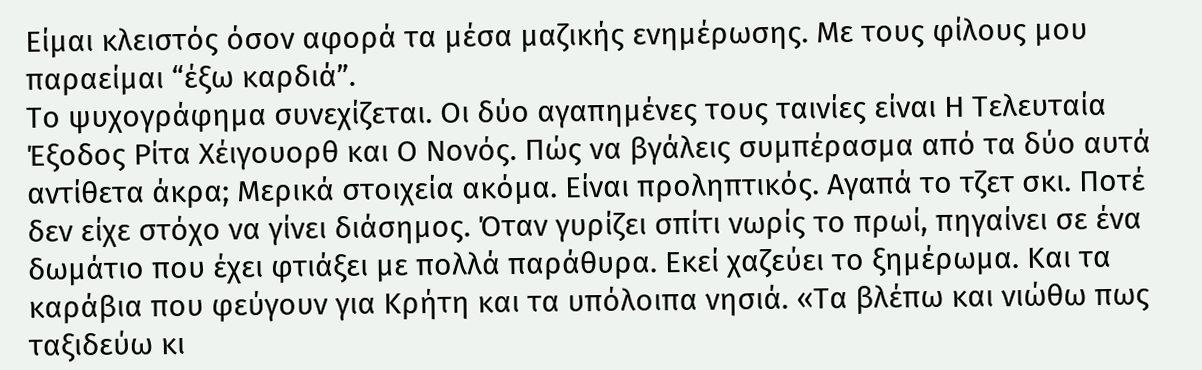Είμαι κλειστός όσον αφορά τα μέσα μαζικής ενημέρωσης. Με τους φίλους μου παραείμαι “έξω καρδιά”.
Το ψυχογράφημα συνεχίζεται. Οι δύο αγαπημένες τους ταινίες είναι Η Τελευταία Έξοδος Ρίτα Χέιγουορθ και Ο Νονός. Πώς να βγάλεις συμπέρασμα από τα δύο αυτά αντίθετα άκρα; Μερικά στοιχεία ακόμα. Είναι προληπτικός. Αγαπά το τζετ σκι. Ποτέ δεν είχε στόχο να γίνει διάσημος. Όταν γυρίζει σπίτι νωρίς το πρωί, πηγαίνει σε ένα δωμάτιο που έχει φτιάξει με πολλά παράθυρα. Εκεί χαζεύει το ξημέρωμα. Και τα καράβια που φεύγουν για Κρήτη και τα υπόλοιπα νησιά. «Τα βλέπω και νιώθω πως ταξιδεύω κι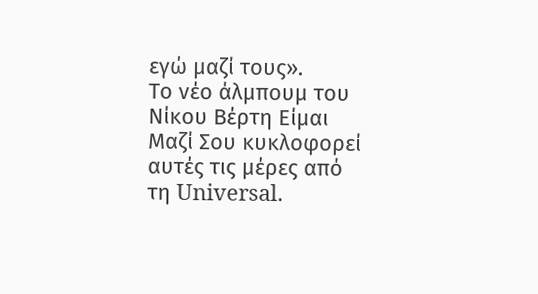εγώ μαζί τους».
Το νέο άλμπουμ του Νίκου Βέρτη Είμαι Μαζί Σου κυκλοφορεί αυτές τις μέρες από τη Universal.